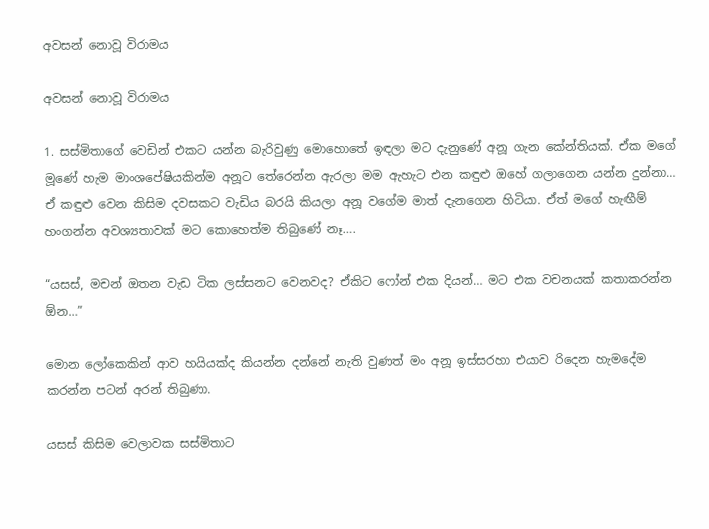අවසන් නොවූ විරාමය

අවසන් නොවූ විරාමය

1. සස්මිතාගේ වෙඩින් එකට යන්න බැරිවුණු මොහොතේ ඉඳලා මට දැනුණේ අනූ ගැන කේන්තියක්. ඒක මගේ මූණේ හැම මාංශපේෂියකින්ම අනූට තේරෙන්න ඇරලා මම ඇහැට එන කඳුළු ඔහේ ගලාගෙන යන්න දුන්නා… ඒ කඳුළු වෙන කිසිම දවසකට වැඩිය බරයි කියලා අනූ වගේම මාත් දැනගෙන හිටියා. ඒත් මගේ හැඟීම් හංගන්න අවශ්‍යතාවක් මට කොහෙත්ම තිබුණේ නෑ….

“යසස්, මචන් ඔතන වැඩ ටික ලස්සනට වෙනවද? ඒකිට ෆෝන් එක දියන්… මට එක වචනයක් කතාකරන්න ඕන…”

මොන ලෝකෙකින් ආව හයියක්ද කියන්න දන්නේ නැති වුණත් මං අනූ ඉස්සරහා එයාව රිදෙන හැමදේම කරන්න පටන් අරන් තිබුණා.

යසස් කිසිම වෙලාවක සස්මිතාට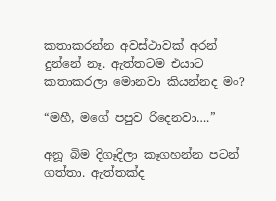කතාකරන්න අවස්ථාවක් අරන් දුන්නේ නෑ. ඇත්තටම එයාට කතාකරලා මොනවා කියන්නද මං?

“මහී, මගේ පපුව රිදෙනවා….”

අනූ බිම දිගෑදිලා කෑගහන්න පටන් ගත්තා. ඇත්තක්ද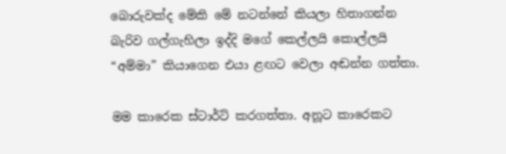බොරුවක්ද මේකි මේ නටන්නේ කියලා හිතාගන්න බැරිව ගල්ගැහිලා ඉද්දි මගේ කෙල්ලයි කොල්ලයි “අම්මා” කියාගෙන එයා ළඟට වෙලා අඬන්න ගත්තා.

මම කාරෙක ස්ටාර්ට් කරගත්තා. අනූට කාරෙකට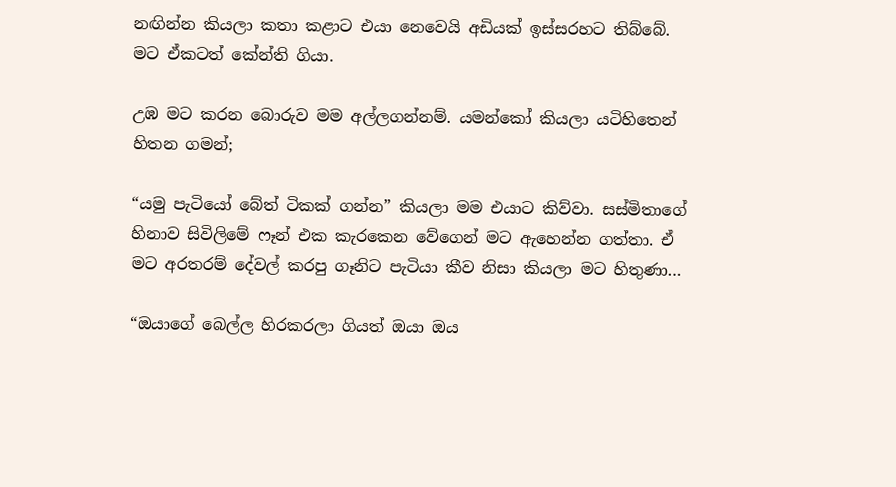නඟින්න කියලා කතා කළාට එයා නෙවෙයි අඩියක් ඉස්සරහට තිබ්බේ. මට ඒකටත් කේන්ති ගියා.

උඹ මට කරන බොරුව මම අල්ලගන්නම්. යමන්කෝ කියලා යටිහිතෙන් හිතන ගමන්;

“යමු පැටියෝ බේත් ටිකක් ගන්න” කියලා මම එයාට කිව්වා. සස්මිතාගේ හිනාව සිවිලිමේ ෆෑන් එක කැරකෙන වේගෙන් මට ඇහෙන්න ගත්තා. ඒ මට අරතරම් දේවල් කරපු ගෑනිට පැටියා කීව නිසා කියලා මට හිතුණා…

“ඔයාගේ බෙල්ල හිරකරලා ගියත් ඔයා ඔය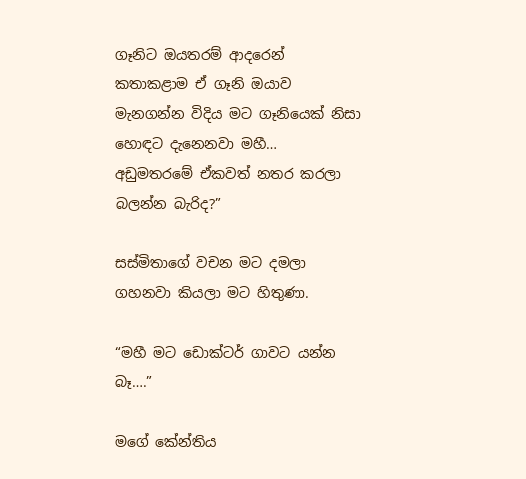ගෑනිට ඔයතරම් ආදරෙන් කතාකළාම ඒ ගෑනි ඔයාව මැනගන්න විදිය මට ගෑනියෙක් නිසා හොඳට දැනෙනවා මහී… අඩුමතරමේ ඒකවත් නතර කරලා බලන්න බැරිද?”

සස්මිතාගේ වචන මට දමලා ගහනවා කියලා මට හිතුණා.

“මහී මට ඩොක්ටර් ගාවට යන්න බෑ….”

මගේ කේන්තිය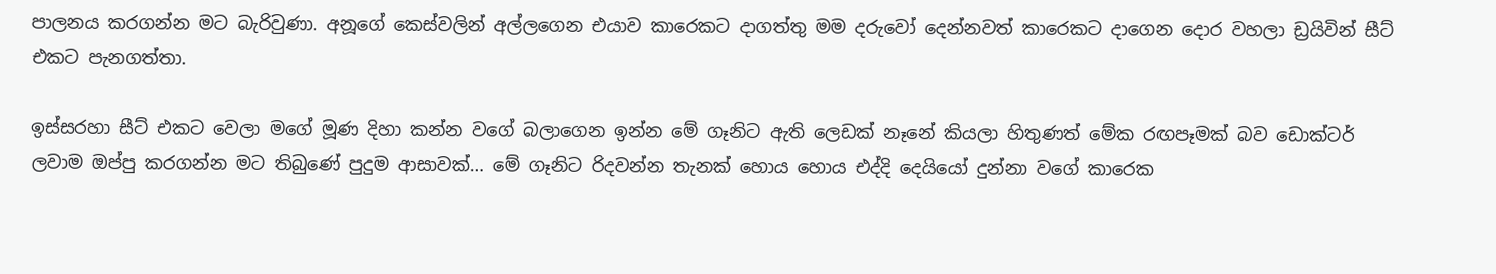පාලනය කරගන්න මට බැරිවුණා. අනූගේ කෙස්වලින් අල්ලගෙන එයාව කාරෙකට දාගත්තු මම දරුවෝ දෙන්නවත් කාරෙකට දාගෙන දොර වහලා ඩ්‍රයිවින් සීට් එකට පැනගත්තා.

ඉස්සරහා සීට් එකට වෙලා මගේ මූණ දිහා කන්න වගේ බලාගෙන ඉන්න මේ ගෑනිට ඇති ලෙඩක් නෑනේ කියලා හිතුණත් මේක රඟපෑමක් බව ඩොක්ටර් ලවාම ඔප්පු කරගන්න මට තිබුණේ පුදුම ආසාවක්… මේ ගෑනිට රිදවන්න තැනක් හොය හොය එද්දි දෙයියෝ දුන්නා වගේ කාරෙක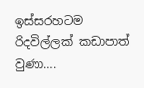ඉස්සරහටම රිදවිල්ලක් කඩාපාත් වුණා….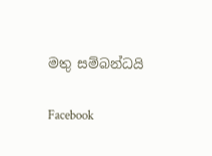මතු සම්බන්ධයි

Facebook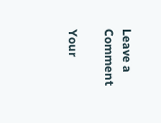Leave a Comment

Your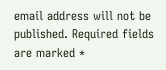email address will not be published. Required fields are marked *